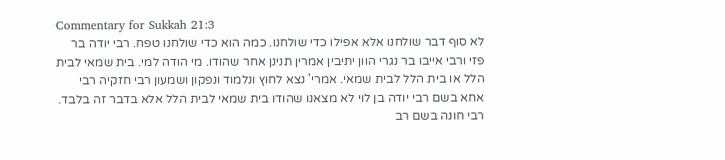Commentary for Sukkah 21:3
לא סוף דבר שולחנו אלא אפילו כדי שולחנו. כמה הוא כדי שולחנו טפח. רבי יודה בר פזי ורבי אייבו בר נגרי הוון יתיבין אמרין תנינן אחר שהודו. מי הודה למי. בית שמאי לבית הלל או בית הלל לבית שמאי. אמרי' נצא לחוץ ונלמוד ונפקון ושמעון רבי חזקיה רבי אחא בשם רבי יודה בן לוי לא מצאנו שהודו בית שמאי לבית הלל אלא בדבר זה בלבד. רבי חונה בשם רב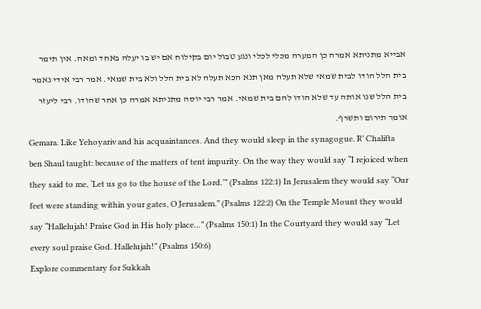אבייא מתניתא אמרה כן המערה מכלי לכלי ונגע טבול יום בקילוח אם יש בו יעלה באחד ומאה. אין תימר בית הלל הודו לבית שמאי שלא תעלה מאן תנא הכא תעלה לא בית הלל ולא בית שמאי. אמר רבי אידי נאמר בית הלל שנו אותה עד שלא הודו להם בית שמאי. אמר רבי יוסה מתניתא אמרה כן אחר שהודו. רבי ליעזר אומר תירום ותשרף.
Gemara. Like Yehoyariv and his acquaintances. And they would sleep in the synagogue. R’ Chalifta ben Shaul taught: because of the matters of tent impurity. On the way they would say “I rejoiced when they said to me, ‘Let us go to the house of the Lord.’” (Psalms 122:1) In Jerusalem they would say “Our feet were standing within your gates, O Jerusalem.” (Psalms 122:2) On the Temple Mount they would say “Hallelujah! Praise God in His holy place…” (Psalms 150:1) In the Courtyard they would say “Let every soul praise God. Hallelujah!” (Psalms 150:6)
Explore commentary for Sukkah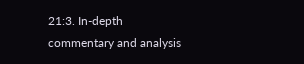21:3. In-depth commentary and analysis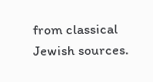from classical Jewish sources.